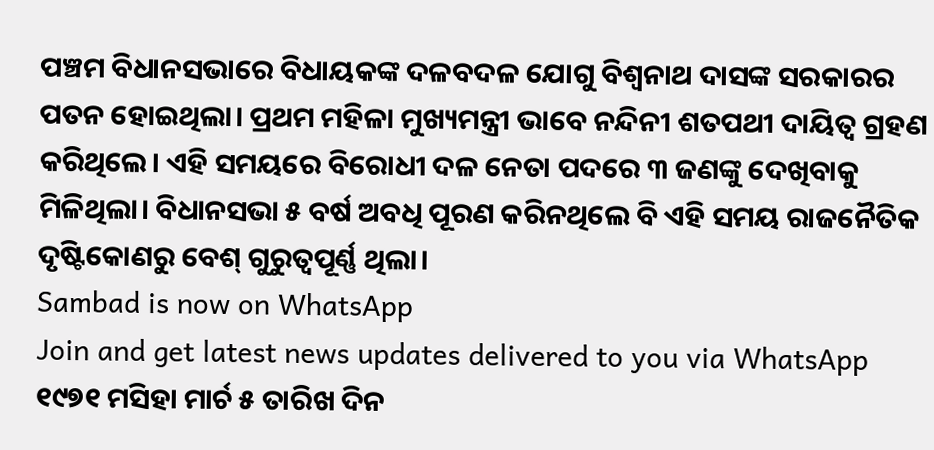ପଞ୍ଚମ ବିଧାନସଭାରେ ବିଧାୟକଙ୍କ ଦଳବଦଳ ଯୋଗୁ ବିଶ୍ବନାଥ ଦାସଙ୍କ ସରକାରର ପତନ ହୋଇଥିଲା। ପ୍ରଥମ ମହିଳା ମୁଖ୍ୟମନ୍ତ୍ରୀ ଭାବେ ନନ୍ଦିନୀ ଶତପଥୀ ଦାୟିତ୍ବ ଗ୍ରହଣ କରିଥିଲେ। ଏହି ସମୟରେ ବିରୋଧୀ ଦଳ ନେତା ପଦରେ ୩ ଜଣଙ୍କୁ ଦେଖିବାକୁ ମିଳିଥିଲା। ବିଧାନସଭା ୫ ବର୍ଷ ଅବଧି ପୂରଣ କରିନଥିଲେ ବି ଏହି ସମୟ ରାଜନୈତିକ ଦୃଷ୍ଟିକୋଣରୁ ବେଶ୍ ଗୁରୁତ୍ବପୂର୍ଣ୍ଣ ଥିଲା।
Sambad is now on WhatsApp
Join and get latest news updates delivered to you via WhatsApp
୧୯୭୧ ମସିହା ମାର୍ଚ ୫ ତାରିଖ ଦିନ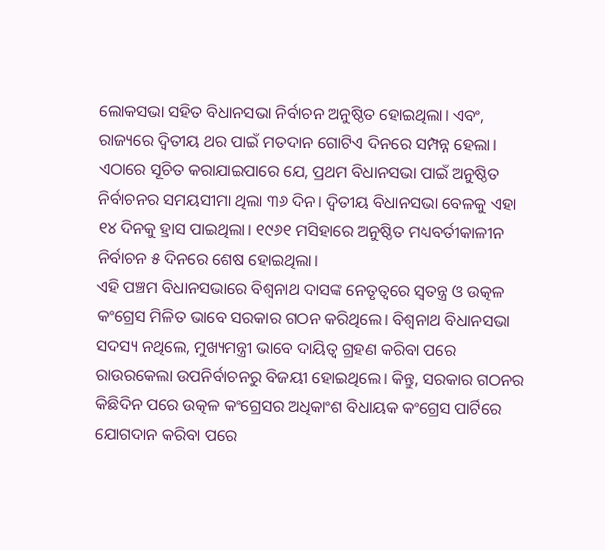ଲୋକସଭା ସହିତ ବିଧାନସଭା ନିର୍ବାଚନ ଅନୁଷ୍ଠିତ ହୋଇଥିଲା। ଏବଂ, ରାଜ୍ୟରେ ଦ୍ବିତୀୟ ଥର ପାଇଁ ମତଦାନ ଗୋଟିଏ ଦିନରେ ସମ୍ପନ୍ନ ହେଲା।
ଏଠାରେ ସୂଚିତ କରାଯାଇପାରେ ଯେ, ପ୍ରଥମ ବିଧାନସଭା ପାଇଁ ଅନୁଷ୍ଠିତ ନିର୍ବାଚନର ସମୟସୀମା ଥିଲା ୩୬ ଦିନ। ଦ୍ବିତୀୟ ବିଧାନସଭା ବେଳକୁ ଏହା ୧୪ ଦିନକୁ ହ୍ରାସ ପାଇଥିଲା। ୧୯୬୧ ମସିହାରେ ଅନୁଷ୍ଠିତ ମଧ୍ୟବର୍ତୀକାଳୀନ ନିର୍ବାଚନ ୫ ଦିନରେ ଶେଷ ହୋଇଥିଲା।
ଏହି ପଞ୍ଚମ ବିଧାନସଭାରେ ବିଶ୍ବନାଥ ଦାସଙ୍କ ନେତୃତ୍ବରେ ସ୍ବତନ୍ତ୍ର ଓ ଉତ୍କଳ କଂଗ୍ରେସ ମିଳିତ ଭାବେ ସରକାର ଗଠନ କରିଥିଲେ। ବିଶ୍ବନାଥ ବିଧାନସଭା ସଦସ୍ୟ ନଥିଲେ, ମୁଖ୍ୟମନ୍ତ୍ରୀ ଭାବେ ଦାୟିତ୍ବ ଗ୍ରହଣ କରିବା ପରେ ରାଉରକେଲା ଉପନିର୍ବାଚନରୁ ବିଜୟୀ ହୋଇଥିଲେ। କିନ୍ତୁ, ସରକାର ଗଠନର କିଛିଦିନ ପରେ ଉତ୍କଳ କଂଗ୍ରେସର ଅଧିକାଂଶ ବିଧାୟକ କଂଗ୍ରେସ ପାର୍ଟିରେ ଯୋଗଦାନ କରିବା ପରେ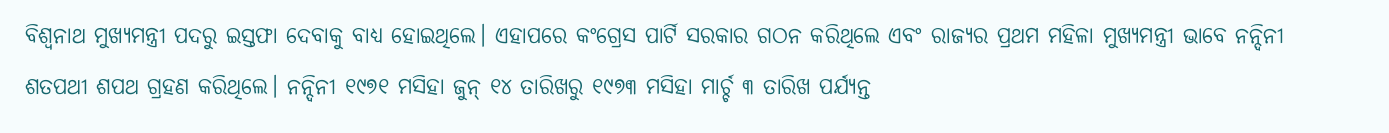ବିଶ୍ବନାଥ ମୁଖ୍ୟମନ୍ତ୍ରୀ ପଦରୁ ଇସ୍ତଫା ଦେବାକୁ ବାଧ୍ୟ ହୋଇଥିଲେ। ଏହାପରେ କଂଗ୍ରେସ ପାର୍ଟି ସରକାର ଗଠନ କରିଥିଲେ ଏବଂ ରାଜ୍ୟର ପ୍ରଥମ ମହିଳା ମୁଖ୍ୟମନ୍ତ୍ରୀ ଭାବେ ନନ୍ଦିନୀ ଶତପଥୀ ଶପଥ ଗ୍ରହଣ କରିଥିଲେ। ନନ୍ଦିନୀ ୧୯୭୧ ମସିହା ଜୁନ୍ ୧୪ ତାରିଖରୁ ୧୯୭୩ ମସିହା ମାର୍ଚ୍ଚ ୩ ତାରିଖ ପର୍ଯ୍ୟନ୍ତ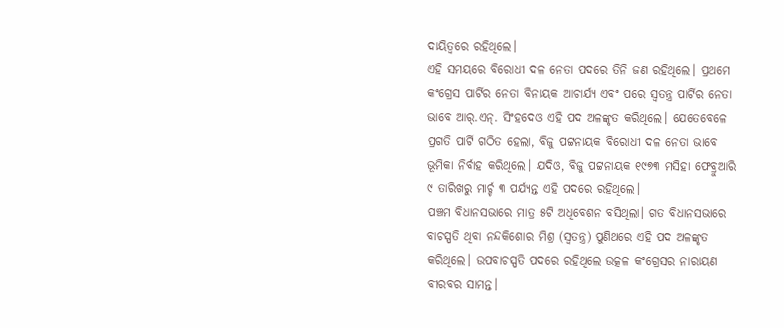ଦାୟିତ୍ବରେ ରହିଥିଲେ।
ଏହି ସମୟରେ ବିରୋଧୀ ଦଳ ନେତା ପଦରେ ତିନି ଜଣ ରହିଥିଲେ। ପ୍ରଥମେ କଂଗ୍ରେସ ପାର୍ଟିର ନେତା ବିନାୟକ ଆଚାର୍ଯ୍ୟ ଏବଂ ପରେ ସ୍ବତନ୍ତ୍ର ପାର୍ଟିର ନେତା ଭାବେ ଆର୍.ଏନ୍. ସିଂହଦେଓ ଏହି ପଦ ଅଳଙ୍କୃତ କରିଥିଲେ। ଯେତେବେଳେ ପ୍ରଗତି ପାର୍ଟି ଗଠିତ ହେଲା, ବିଜୁ ପଟ୍ଟନାୟକ ବିରୋଧୀ ଦଳ ନେତା ଭାବେ ଭୂମିକା ନିର୍ବାହ କରିଥିଲେ। ଯଦିଓ, ବିଜୁ ପଟ୍ଟନାୟକ ୧୯୭୩ ମସିହା ଫେବ୍ରୁଆରି ୯ ତାରିଖରୁ ମାର୍ଚ୍ଚ ୩ ପର୍ଯ୍ୟନ୍ତ ଏହି ପଦରେ ରହିଥିଲେ।
ପଞ୍ଚମ ବିଧାନସଭାରେ ମାତ୍ର ୫ଟି ଅଧିବେଶନ ବସିଥିଲା। ଗତ ବିଧାନସଭାରେ ବାଚସ୍ପତି ଥିବା ନନ୍ଦକିଶୋର ମିଶ୍ର (ସ୍ବତନ୍ତ୍ର) ପୁଣିଥରେ ଏହି ପଦ ଅଳଙ୍କୃତ କରିଥିଲେ। ଉପବାଚସ୍ପତି ପଦରେ ରହିଥିଲେ ଉତ୍କଳ କଂଗ୍ରେସର ନାରାୟଣ ବୀରବର ସାମନ୍ତ।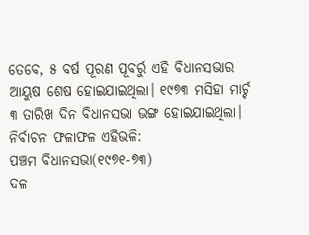ତେବେ, ୫ ବର୍ଷ ପୂରଣ ପୂବର୍ରୁ ଏହି ବିଧାନସଭାର ଆୟୁଷ ଶେଷ ହୋଇଯାଇଥିଲା। ୧୯୭୩ ମସିହା ମାର୍ଚ୍ଚ ୩ ତାରିଖ ଦିନ ବିଧାନସଭା ଭଙ୍ଗ ହୋଇଯାଇଥିଲା।
ନିର୍ବାଚନ ଫଳାଫଳ ଏହିଭଳି:
ପଞ୍ଚମ ବିଧାନସଭା(୧୯୭୧-୭୩)
ଦଳ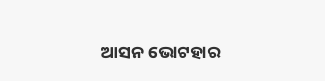ଆସନ ଭୋଟହାର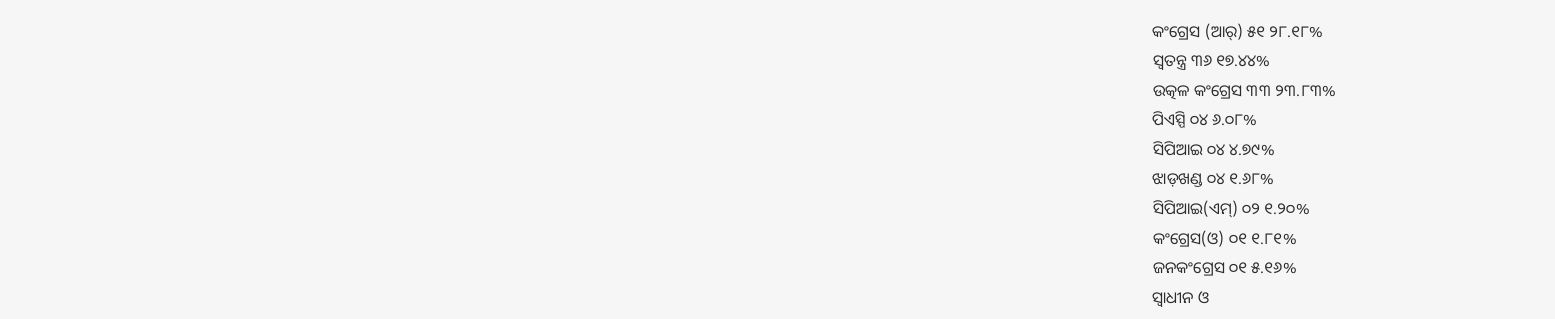କଂଗ୍ରେସ (ଆର୍) ୫୧ ୨୮.୧୮%
ସ୍ବତନ୍ତ୍ର ୩୬ ୧୭.୪୪%
ଉତ୍କଳ କଂଗ୍ରେସ ୩୩ ୨୩.୮୩%
ପିଏସ୍ପି ୦୪ ୬.୦୮%
ସିପିଆଇ ୦୪ ୪.୭୯%
ଝାଡ଼ଖଣ୍ଡ ୦୪ ୧.୬୮%
ସିପିଆଇ(ଏମ୍) ୦୨ ୧.୨୦%
କଂଗ୍ରେସ(ଓ) ୦୧ ୧.୮୧%
ଜନକଂଗ୍ରେସ ୦୧ ୫.୧୬%
ସ୍ବାଧୀନ ଓ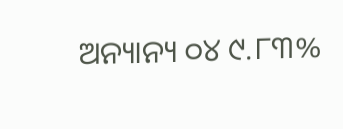ଅନ୍ୟାନ୍ୟ ୦୪ ୯.୮୩%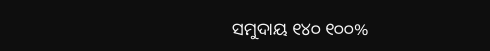ସମୁଦାୟ ୧୪୦ ୧୦୦%